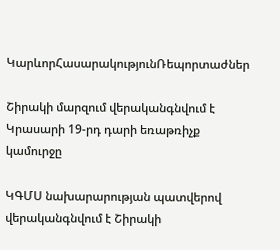ԿարևորՀասարակությունՌեպորտաժներ

Շիրակի մարզում վերականգնվում է Կրասարի 19-րդ դարի եռաթռիչք կամուրջը

ԿԳՄՍ նախարարության պատվերով վերականգնվում է Շիրակի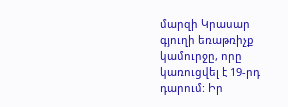մարզի Կրասար գյուղի եռաթռիչք կամուրջը, որը կառուցվել է 19-րդ դարում: Իր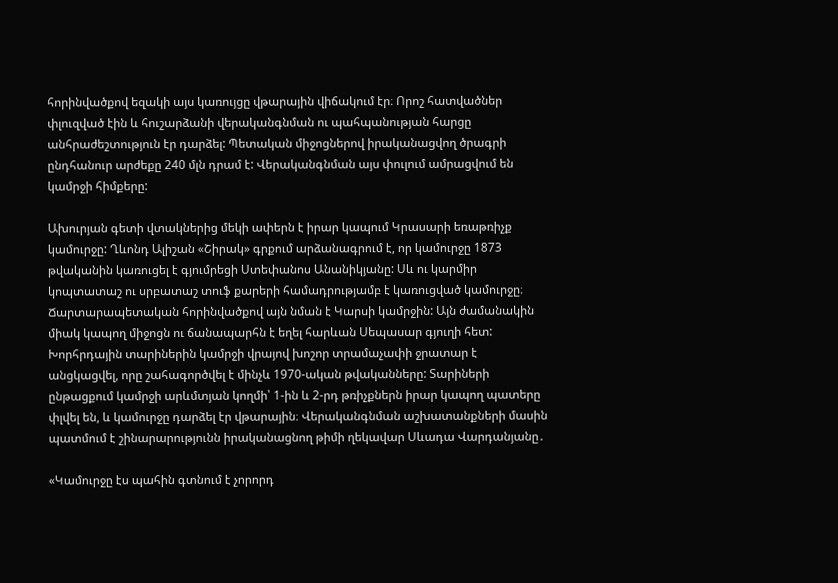հորինվածքով եզակի այս կառույցը վթարային վիճակում էր։ Որոշ հատվածներ փլուզված էին և հուշարձանի վերականգնման ու պահպանության հարցը անհրաժեշտություն էր դարձել: Պետական միջոցներով իրականացվող ծրագրի ընդհանուր արժեքը 240 մլն դրամ է: Վերականգնման այս փուլում ամրացվում են կամրջի հիմքերը:

Ախուրյան գետի վտակներից մեկի ափերն է իրար կապում Կրասարի եռաթռիչք կամուրջը: Ղևոնդ Ալիշան «Շիրակ» գրքում արձանագրում է, որ կամուրջը 1873 թվականին կառուցել է գյումրեցի Ստեփանոս Անանիկյանը: Սև ու կարմիր կոպտատաշ ու սրբատաշ տուֆ քարերի համադրությամբ է կառուցված կամուրջը։ Ճարտարապետական հորինվածքով այն նման է Կարսի կամրջին: Այն ժամանակին միակ կապող միջոցն ու ճանապարհն է եղել հարևան Սեպասար գյուղի հետ: Խորհրդային տարիներին կամրջի վրայով խոշոր տրամաչափի ջրատար է անցկացվել, որը շահագործվել է մինչև 1970-ական թվականները: Տարիների ընթացքում կամրջի արևմտյան կողմի՝ 1-ին և 2-րդ թռիչքներն իրար կապող պատերը փլվել են, և կամուրջը դարձել էր վթարային։ Վերականգնման աշխատանքների մասին պատմում է շինարարությունն իրականացնող թիմի ղեկավար Սևադա Վարդանյանը․

«Կամուրջը էս պահին գտնում է չորորդ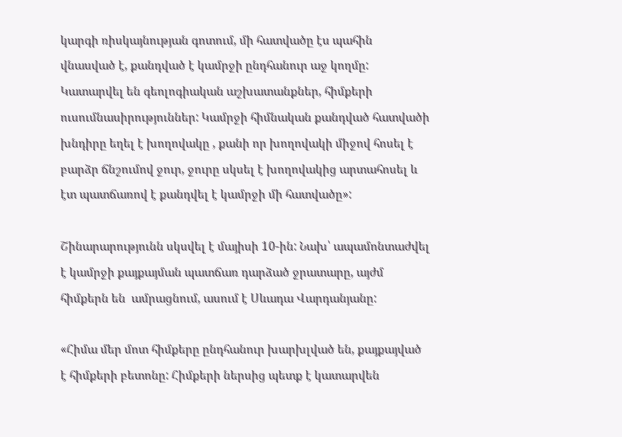կարգի ռիսկայնության գոտում, մի հատվածը էս պահին վնասված է, քանդված է կամրջի ընդհանուր աջ կողմը: Կատարվել են գեոլոգիական աշխատանքներ, հիմքերի ուսումնասիրություններ: Կամրջի հիմնական քանդված հատվածի խնդիրը եղել է խողովակը , քանի որ խողովակի միջով հոսել է բարձր ճնշումով ջուր, ջուրը սկսել է խողովակից արտահոսել և էտ պատճառով է քանդվել է կամրջի մի հատվածը»:

Շինարարությունն սկսվել է մայիսի 10-ին: Նախ՝ ապամոնտաժվել է կամրջի քայքայման պատճառ դարձած ջրատարը, այժմ հիմքերն են  ամրացնում, ասում է Սևադա Վարդանյանը:

«Հիմա մեր մոտ հիմքերը ընդհանուր խարխլված են, քայքայված է հիմքերի բետոնը: Հիմքերի ներսից պետք է կատարվեն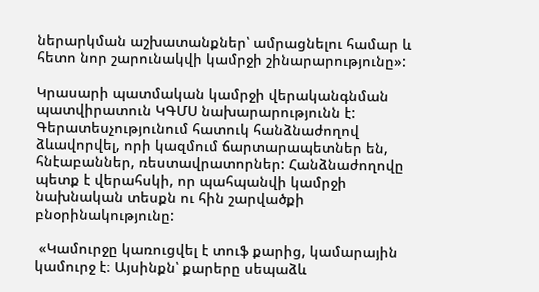ներարկման աշխատանքներ՝ ամրացնելու համար և հետո նոր շարունակվի կամրջի շինարարությունը»:

Կրասարի պատմական կամրջի վերականգնման պատվիրատուն ԿԳՄՍ նախարարությունն է: Գերատեսչությունում հատուկ հանձնաժողով ձևավորվել, որի կազմում ճարտարապետներ են, հնէաբաններ, ռեստավրատորներ: Հանձնաժողովը պետք է վերահսկի, որ պահպանվի կամրջի նախնական տեսքն ու հին շարվածքի բնօրինակությունը:

 «Կամուրջը կառուցվել է տուֆ քարից, կամարային կամուրջ է։ Այսինքն՝ քարերը սեպաձև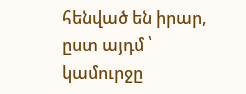հենված են իրար, ըստ այդմ ՝ կամուրջը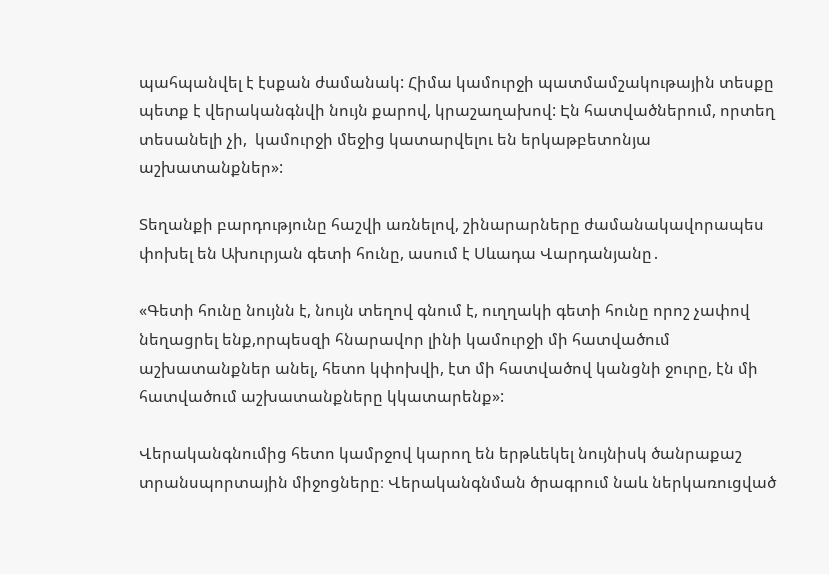պահպանվել է էսքան ժամանակ: Հիմա կամուրջի պատմամշակութային տեսքը պետք է վերականգնվի նույն քարով, կրաշաղախով: Էն հատվածներում, որտեղ տեսանելի չի,  կամուրջի մեջից կատարվելու են երկաթբետոնյա աշխատանքներ»:

Տեղանքի բարդությունը հաշվի առնելով, շինարարները ժամանակավորապես փոխել են Ախուրյան գետի հունը, ասում է Սևադա Վարդանյանը․

«Գետի հունը նույնն է, նույն տեղով գնում է, ուղղակի գետի հունը որոշ չափով նեղացրել ենք,որպեսզի հնարավոր լինի կամուրջի մի հատվածում աշխատանքներ անել, հետո կփոխվի, էտ մի հատվածով կանցնի ջուրը, էն մի հատվածում աշխատանքները կկատարենք»:

Վերականգնումից հետո կամրջով կարող են երթևեկել նույնիսկ ծանրաքաշ տրանսպորտային միջոցները։ Վերականգնման ծրագրում նաև ներկառուցված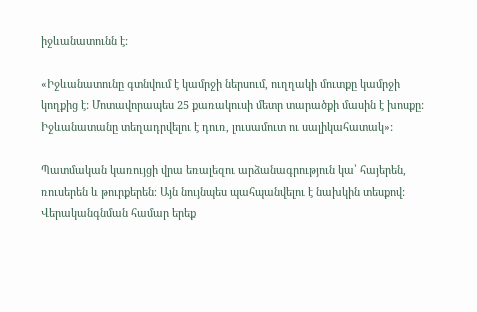իջևանատունն է:

«Իջևանատունը գտնվում է կամրջի ներսում, ուղղակի մուտքը կամրջի կողքից է: Մոտավորապես 25 քառակուսի մետր տարածքի մասին է խոսքը: Իջևանատանը տեղադրվելու է դուռ, լուսամուտ ու սալիկահատակ»:

Պատմական կառույցի վրա եռալեզու արձանագրություն կա՝ հայերեն, ռուսերեն և թուրքերեն։ Այն նույնպես պահպանվելու է նախկին տեսքով: Վերականգնման համար երեք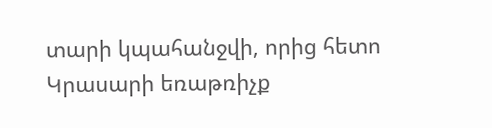տարի կպահանջվի, որից հետո Կրասարի եռաթռիչք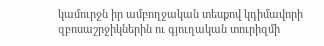կամուրջն իր ամբողջական տեսքով կդիմավորի զբոսաշրջիկներին ու գյուղական տուրիզմի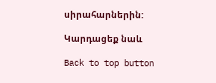սիրահարներին:

Կարդացեք նաև

Back to top button